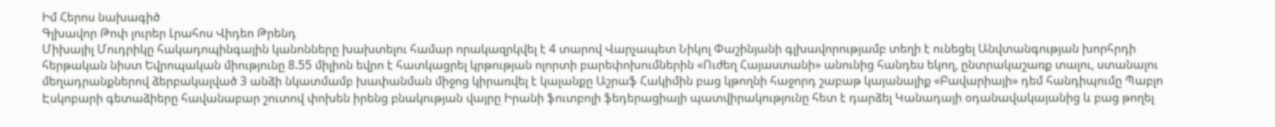Իմ Հերոս նախագիծ
Գլխավոր Թոփ լուրեր Լրահոս Վիդեո Թրենդ
Միխայիլ Մուդրիկը հակադոպինգային կանոնները խախտելու համար որակազրկվել է 4 տարով Վարչապետ Նիկոլ Փաշինյանի գլխավորությամբ տեղի է ունեցել Անվտանգության խորհրդի հերթական նիստ Եվրոպական միությունը 8.55 միլիոն եվրո է հատկացրել կրթության ոլորտի բարեփոխումներին «Ուժեղ Հայաստանի» անունից հանդես եկող, ընտրակաշառք տալու, ստանալու մեղադրանքներով ձերբակալված 3 անձի նկատմամբ խափանման միջոց կիրառվել է կալանքը Աշրաֆ Հակիմին բաց կթողնի հաջորդ շաբաթ կայանալիք «Բավարիայի» դեմ հանդիպումը Պաբլո Էսկոբարի գետաձիերը հավանաբար շուտով փոխեն իրենց բնակության վայրը Իրանի ֆուտբոլի ֆեդերացիայի պատվիրակությունը հետ է դարձել Կանադայի օդանավակայանից և բաց թողել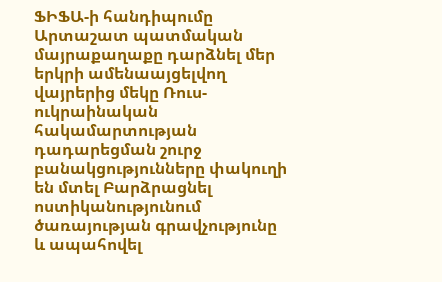ՖԻՖԱ-ի հանդիպումը Արտաշատ պատմական մայրաքաղաքը դարձնել մեր երկրի ամենաայցելվող վայրերից մեկը Ռուս-ուկրաինական հակամարտության դադարեցման շուրջ բանակցությունները փակուղի են մտել Բարձրացնել ոստիկանությունում ծառայության գրավչությունը և ապահովել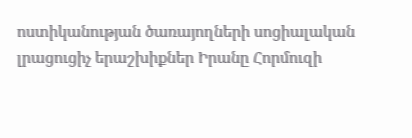ոստիկանության ծառայողների սոցիալական լրացուցիչ երաշխիքներ Իրանը Հորմուզի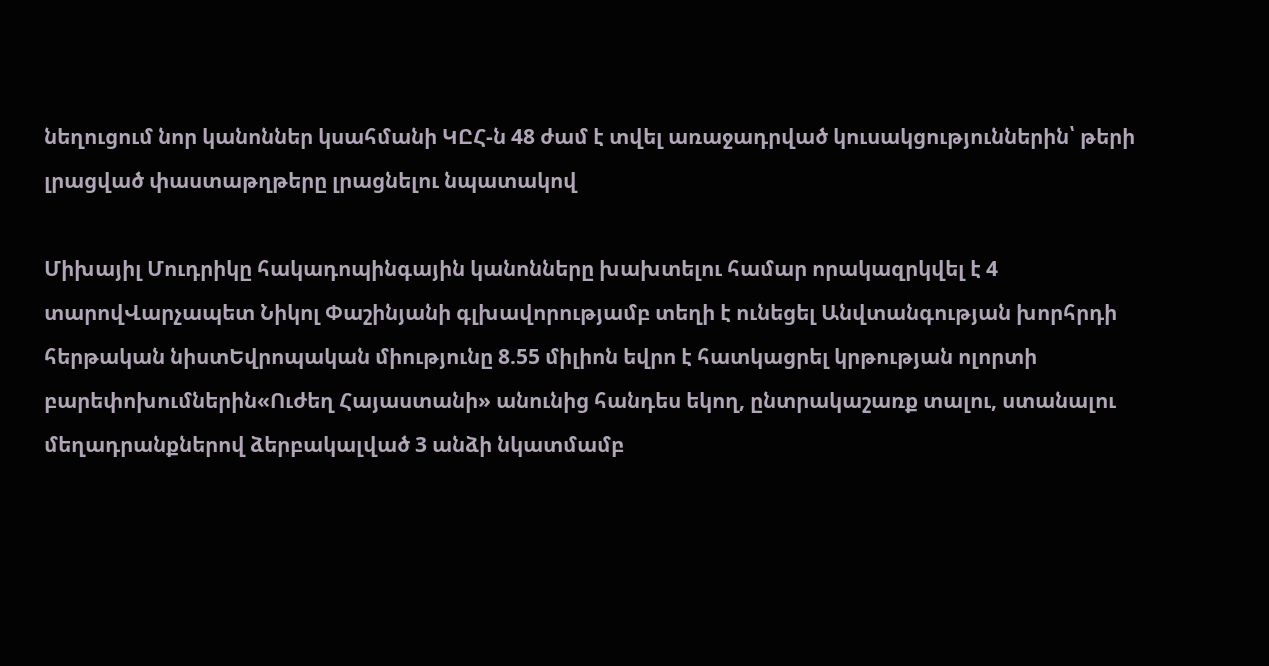նեղուցում նոր կանոններ կսահմանի ԿԸՀ-ն 48 ժամ է տվել առաջադրված կուսակցություններին՝ թերի լրացված փաստաթղթերը լրացնելու նպատակով

Միխայիլ Մուդրիկը հակադոպինգային կանոնները խախտելու համար որակազրկվել է 4 տարովՎարչապետ Նիկոլ Փաշինյանի գլխավորությամբ տեղի է ունեցել Անվտանգության խորհրդի հերթական նիստԵվրոպական միությունը 8.55 միլիոն եվրո է հատկացրել կրթության ոլորտի բարեփոխումներին«Ուժեղ Հայաստանի» անունից հանդես եկող, ընտրակաշառք տալու, ստանալու մեղադրանքներով ձերբակալված 3 անձի նկատմամբ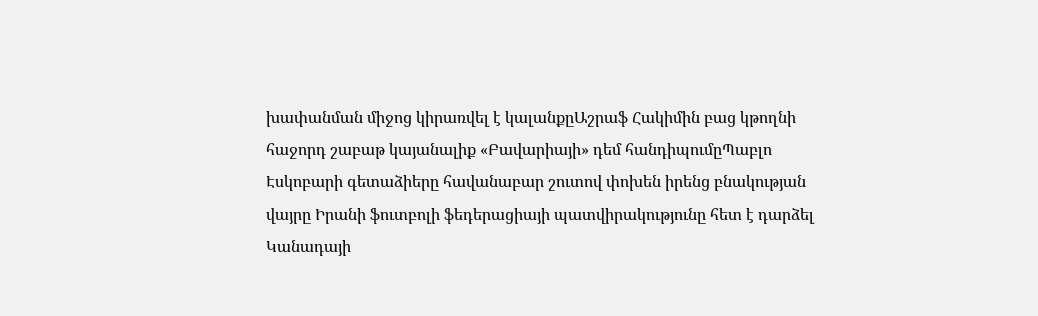խափանման միջոց կիրառվել է կալանքըԱշրաֆ Հակիմին բաց կթողնի հաջորդ շաբաթ կայանալիք «Բավարիայի» դեմ հանդիպումըՊաբլո Էսկոբարի գետաձիերը հավանաբար շուտով փոխեն իրենց բնակության վայրը Իրանի ֆուտբոլի ֆեդերացիայի պատվիրակությունը հետ է դարձել Կանադայի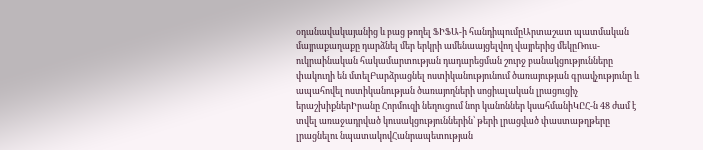օդանավակայանից և բաց թողել ՖԻՖԱ-ի հանդիպումըԱրտաշատ պատմական մայրաքաղաքը դարձնել մեր երկրի ամենաայցելվող վայրերից մեկըՌուս-ուկրաինական հակամարտության դադարեցման շուրջ բանակցությունները փակուղի են մտելԲարձրացնել ոստիկանությունում ծառայության գրավչությունը և ապահովել ոստիկանության ծառայողների սոցիալական լրացուցիչ երաշխիքներԻրանը Հորմուզի նեղուցում նոր կանոններ կսահմանիԿԸՀ-ն 48 ժամ է տվել առաջադրված կուսակցություններին՝ թերի լրացված փաստաթղթերը լրացնելու նպատակովՀանրապետության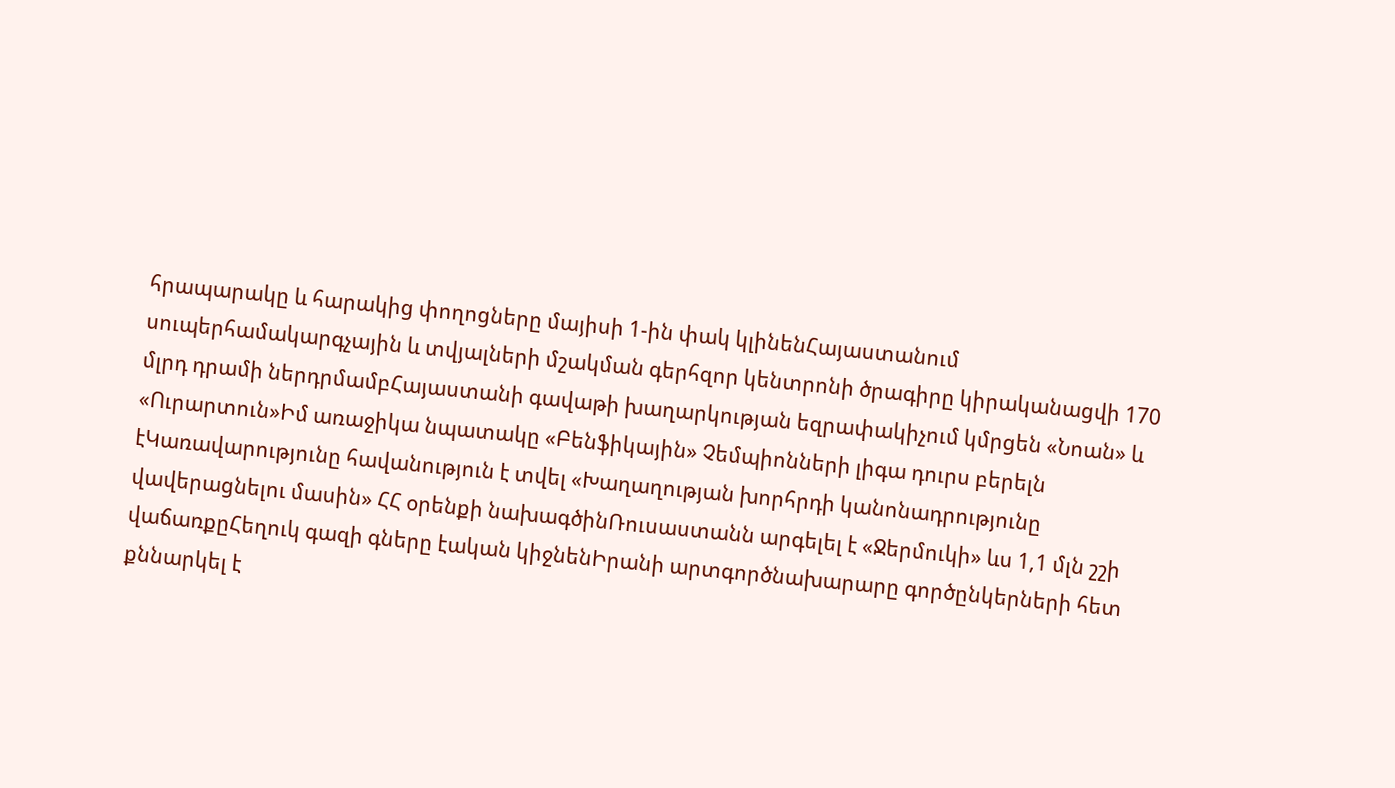հրապարակը և հարակից փողոցները մայիսի 1-ին փակ կլինենՀայաստանում սուպերհամակարգչային և տվյալների մշակման գերհզոր կենտրոնի ծրագիրը կիրականացվի 170 մլրդ դրամի ներդրմամբՀայաստանի գավաթի խաղարկության եզրափակիչում կմրցեն «Նոան» և «Ուրարտուն»Իմ առաջիկա նպատակը «Բենֆիկային» Չեմպիոնների լիգա դուրս բերելն էԿառավարությունը հավանություն է տվել «Խաղաղության խորհրդի կանոնադրությունը վավերացնելու մասին» ՀՀ օրենքի նախագծինՌուսաստանն արգելել է «Ջերմուկի» ևս 1,1 մլն շշի վաճառքըՀեղուկ գազի գները էական կիջնենԻրանի արտգործնախարարը գործընկերների հետ քննարկել է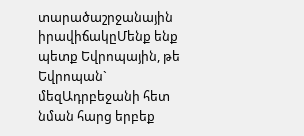տարածաշրջանային իրավիճակըՄենք ենք պետք Եվրոպային, թե Եվրոպան` մեզԱդրբեջանի հետ նման հարց երբեք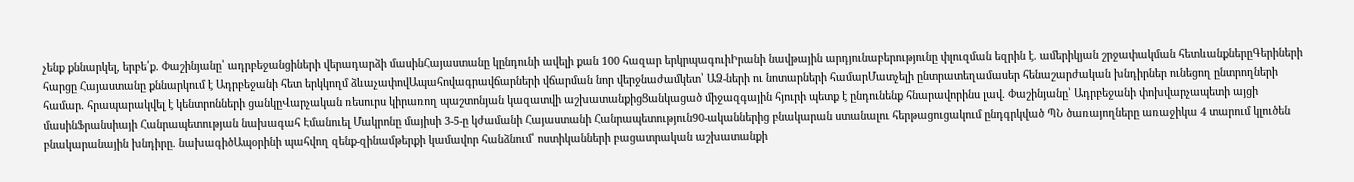չենք քննարկել, երբե՛ք. Փաշինյանը՝ ադրբեջանցիների վերադարձի մասինՀայաստանը կընդունի ավելի քան 100 հազար երկրպագուիԻրանի նավթային արդյունաբերությունը փլուզման եզրին է. ամերիկյան շրջափակման հետևանքներըԳերիների հարցը Հայաստանը քննարկում է Ադրբեջանի հետ երկկողմ ձևաչափովԱպահովագրավճարների վճարման նոր վերջնաժամկետ՝ ԱՁ-ների ու նոտարների համարՄատչելի ընտրատեղամասեր հենաշարժական խնդիրներ ունեցող ընտրողների համար. հրապարակվել է կենտրոնների ցանկըՎարչական ռեսուրս կիրառող պաշտոնյան կազատվի աշխատանքիցՑանկացած միջազգային հյուրի պետք է ընդունենք հնարավորինս լավ. Փաշինյանը՝ Ադրբեջանի փոխվարչապետի այցի մասինՖրանսիայի Հանրապետության նախագահ Էմանուել Մակրոնը մայիսի 3-5-ը կժամանի Հայաստանի Հանրապետություն90-ականներից բնակարան ստանալու հերթացուցակում ընդգրկված ՊՆ ծառայողները առաջիկա 4 տարում կլուծեն բնակարանային խնդիրը. նախագիծԱպօրինի պահվող զենք-զինամթերքի կամավոր հանձնում՝ ոստիկանների բացատրական աշխատանքի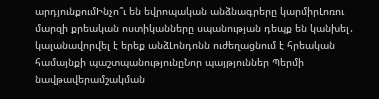արդյունքումԻնչո՞ւ են եվրոպական անձնագրերը կարմիրԼոռու մարզի քրեական ոստիկանները սպանության դեպք են կանխել․ կալանավորվել է երեք անձԼոնդոնն ուժեղացնում է հրեական համայնքի պաշտպանությունըՆոր պայթյուններ Պերմի նավթավերամշակման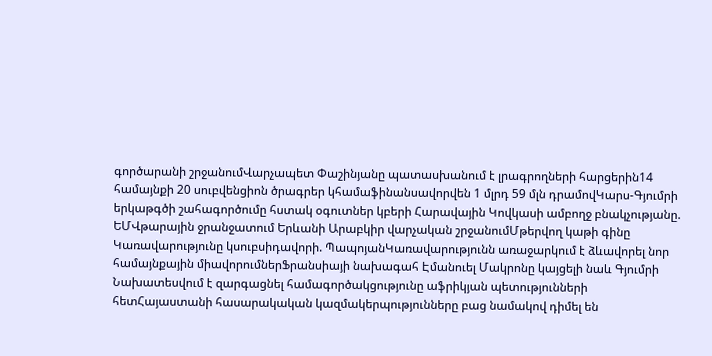գործարանի շրջանումՎարչապետ Փաշինյանը պատասխանում է լրագրողների հարցերին14 համայնքի 20 սուբվենցիոն ծրագրեր կհամաֆինանսավորվեն 1 մլրդ 59 մլն դրամովԿարս-Գյումրի երկաթգծի շահագործումը հստակ օգուտներ կբերի Հարավային Կովկասի ամբողջ բնակչությանը. ԵՄՎթարային ջրանջատում Երևանի Արաբկիր վարչական շրջանումՄթերվող կաթի գինը Կառավարությունը կսուբսիդավորի. ՊապոյանԿառավարությունն առաջարկում է ձևավորել նոր համայնքային միավորումներՖրանսիայի նախագահ Էմանուել Մակրոնը կայցելի նաև Գյումրի Նախատեսվում է զարգացնել համագործակցությունը աֆրիկյան պետությունների հետՀայաստանի հասարակական կազմակերպությունները բաց նամակով դիմել են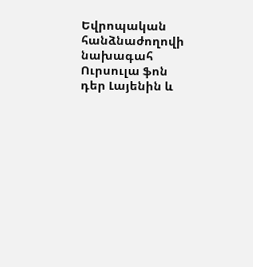Եվրոպական հանձնաժողովի նախագահ Ուրսուլա ֆոն դեր Լայենին և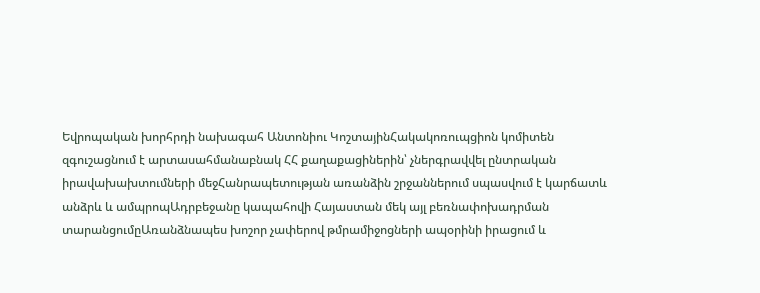Եվրոպական խորհրդի նախագահ Անտոնիու ԿոշտայինՀակակոռուպցիոն կոմիտեն զգուշացնում է արտասահմանաբնակ ՀՀ քաղաքացիներին՝ չներգրավվել ընտրական իրավախախտումների մեջՀանրապետության առանձին շրջաններում սպասվում է կարճատև անձրև և ամպրոպԱդրբեջանը կապահովի Հայաստան մեկ այլ բեռնափոխադրման տարանցումըԱռանձնապես խոշոր չափերով թմրամիջոցների ապօրինի իրացում և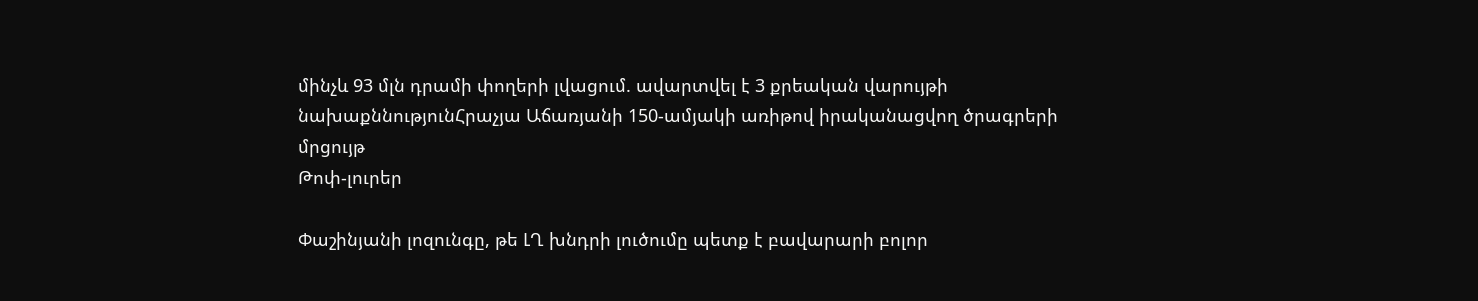մինչև 93 մլն դրամի փողերի լվացում. ավարտվել է 3 քրեական վարույթի նախաքննությունՀրաչյա Աճառյանի 150-ամյակի առիթով իրականացվող ծրագրերի մրցույթ
Թոփ-լուրեր

Փաշինյանի լոզունգը, թե ԼՂ խնդրի լուծումը պետք է բավարարի բոլոր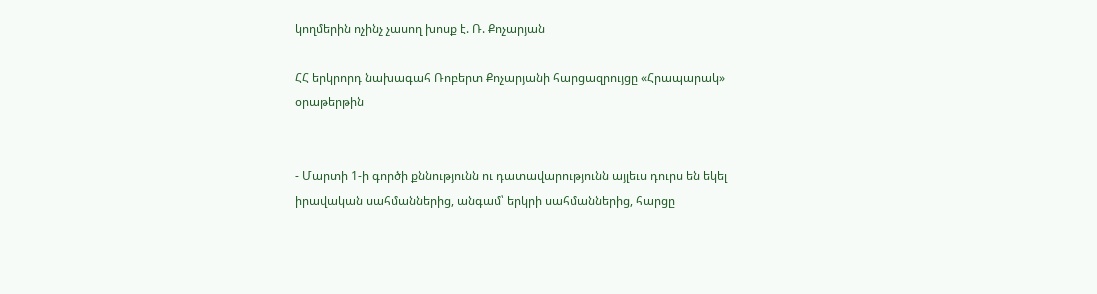կողմերին ոչինչ չասող խոսք է. Ռ. Քոչարյան

ՀՀ երկրորդ նախագահ Ռոբերտ Քոչարյանի հարցազրույցը «Հրապարակ» օրաթերթին


- Մարտի 1-ի գործի քննությունն ու դատավարությունն այլեւս դուրս են եկել իրավական սահմաններից, անգամ՝ երկրի սահմաններից, հարցը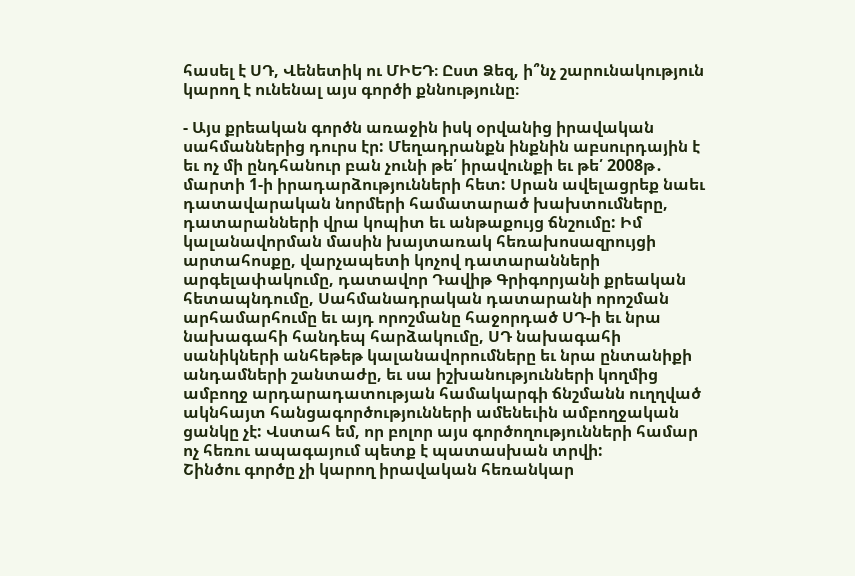հասել է ՍԴ, Վենետիկ ու ՄԻԵԴ։ Ըստ Ձեզ, ի՞նչ շարունակություն կարող է ունենալ այս գործի քննությունը։

- Այս քրեական գործն առաջին իսկ օրվանից իրավական սահմաններից դուրս էր: Մեղադրանքն ինքնին աբսուրդային է եւ ոչ մի ընդհանուր բան չունի թե՛ իրավունքի եւ թե՛ 2008թ․ մարտի 1-ի իրադարձությունների հետ: Սրան ավելացրեք նաեւ դատավարական նորմերի համատարած խախտումները, դատարանների վրա կոպիտ եւ անթաքույց ճնշումը: Իմ կալանավորման մասին խայտառակ հեռախոսազրույցի արտահոսքը, վարչապետի կոչով դատարանների արգելափակումը, դատավոր Դավիթ Գրիգորյանի քրեական հետապնդումը, Սահմանադրական դատարանի որոշման արհամարհումը եւ այդ որոշմանը հաջորդած ՍԴ-ի եւ նրա նախագահի հանդեպ հարձակումը, ՍԴ նախագահի սանիկների անհեթեթ կալանավորումները եւ նրա ընտանիքի անդամների շանտաժը, եւ սա իշխանությունների կողմից ամբողջ արդարադատության համակարգի ճնշմանն ուղղված ակնհայտ հանցագործությունների ամենեւին ամբողջական ցանկը չէ: Վստահ եմ, որ բոլոր այս գործողությունների համար ոչ հեռու ապագայում պետք է պատասխան տրվի:
Շինծու գործը չի կարող իրավական հեռանկար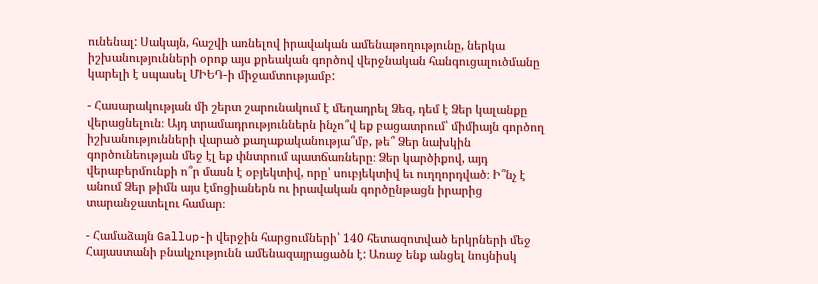ունենալ: Սակայն, հաշվի առնելով իրավական ամենաթողությունը, ներկա իշխանությունների օրոք այս քրեական գործով վերջնական հանգուցալուծմանը կարելի է սպասել ՄԻԵԴ-ի միջամտությամբ:

- Հասարակության մի շերտ շարունակում է մեղադրել Ձեզ, դեմ է Ձեր կալանքը վերացնելուն։ Այդ տրամադրություններն ինչո՞վ եք բացատրում՝ միմիայն գործող իշխանությունների վարած քաղաքականությա՞մբ, թե՞ Ձեր նախկին գործունեության մեջ էլ եք փնտրում պատճառները։ Ձեր կարծիքով, այդ վերաբերմունքի ո՞ր մասն է օբյեկտիվ, որը՝ սուբյեկտիվ եւ ուղղորդված։ Ի՞նչ է անում Ձեր թիմն այս էմոցիաներն ու իրավական գործընթացն իրարից տարանջատելու համար։

- Համաձայն Gallup-ի վերջին հարցումների՝ 140 հետազոտված երկրների մեջ Հայաստանի բնակչությունն ամենազայրացածն է: Առաջ ենք անցել նույնիսկ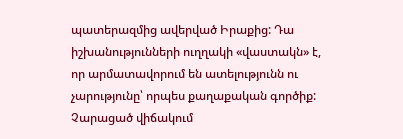պատերազմից ավերված Իրաքից: Դա իշխանությունների ուղղակի «վաստակն» է, որ արմատավորում են ատելությունն ու չարությունը՝ որպես քաղաքական գործիք: Չարացած վիճակում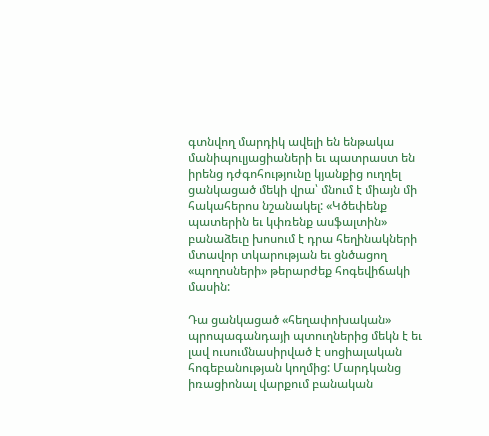գտնվող մարդիկ ավելի են ենթակա մանիպուլյացիաների եւ պատրաստ են իրենց դժգոհությունը կյանքից ուղղել ցանկացած մեկի վրա՝ մնում է միայն մի հակահերոս նշանակել: «Կծեփենք պատերին եւ կփռենք ասֆալտին» բանաձեւը խոսում է դրա հեղինակների մտավոր տկարության եւ ցնծացող «պողոսների» թերարժեք հոգեվիճակի մասին:

Դա ցանկացած «հեղափոխական» պրոպագանդայի պտուղներից մեկն է եւ լավ ուսումնասիրված է սոցիալական հոգեբանության կողմից: Մարդկանց իռացիոնալ վարքում բանական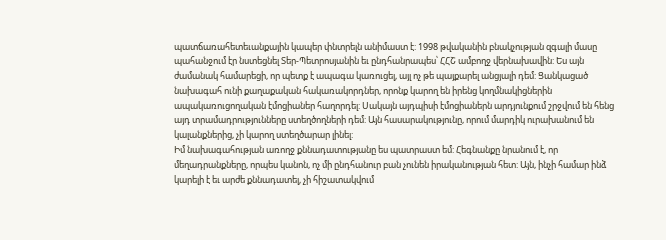պատճառահետեւանքային կապեր փնտրելն անիմաստ է: 1998 թվականին բնակչության զգալի մասը պահանջում էր նստեցնել Տեր-Պետրոսյանին եւ ընդհանրապես՝ ՀՀՇ ամբողջ վերնախավին: Ես այն ժամանակ համարեցի, որ պետք է ապագա կառուցել, այլ ոչ թե պայքարել անցյալի դեմ: Ցանկացած նախագահ ունի քաղաքական հակառակորդներ, որոնք կարող են իրենց կողմնակիցներին ապակառուցողական էմոցիաներ հաղորդել: Սակայն այդպիսի էմոցիաներն արդյունքում շրջվում են հենց այդ տրամադրությունները ստեղծողների դեմ: Այն հասարակությունը, որում մարդիկ ուրախանում են կալանքներից, չի կարող ստեղծարար լինել:
Իմ նախագահության առողջ քննադատությանը ես պատրաստ եմ: Հեգնանքը նրանում է, որ մեղադրանքները, որպես կանոն, ոչ մի ընդհանուր բան չունեն իրականության հետ: Այն, ինչի համար ինձ կարելի է եւ արժե քննադատել, չի հիշատակվում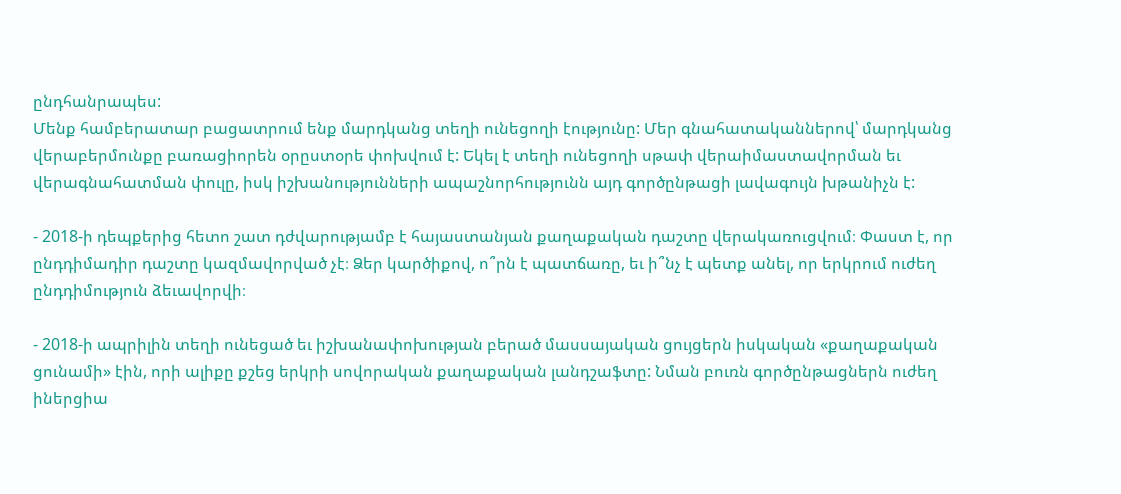ընդհանրապես:
Մենք համբերատար բացատրում ենք մարդկանց տեղի ունեցողի էությունը: Մեր գնահատականներով՝ մարդկանց վերաբերմունքը բառացիորեն օրըստօրե փոխվում է: Եկել է տեղի ունեցողի սթափ վերաիմաստավորման եւ վերագնահատման փուլը, իսկ իշխանությունների ապաշնորհությունն այդ գործընթացի լավագույն խթանիչն է:

- 2018-ի դեպքերից հետո շատ դժվարությամբ է հայաստանյան քաղաքական դաշտը վերակառուցվում։ Փաստ է, որ ընդդիմադիր դաշտը կազմավորված չէ։ Ձեր կարծիքով, ո՞րն է պատճառը, եւ ի՞նչ է պետք անել, որ երկրում ուժեղ ընդդիմություն ձեւավորվի։

- 2018-ի ապրիլին տեղի ունեցած եւ իշխանափոխության բերած մասսայական ցույցերն իսկական «քաղաքական ցունամի» էին, որի ալիքը քշեց երկրի սովորական քաղաքական լանդշաֆտը: Նման բուռն գործընթացներն ուժեղ իներցիա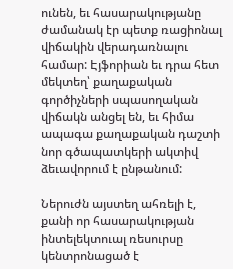ունեն, եւ հասարակությանը ժամանակ էր պետք ռացիոնալ վիճակին վերադառնալու համար: Էյֆորիան եւ դրա հետ մեկտեղ՝ քաղաքական գործիչների սպասողական վիճակն անցել են, եւ հիմա ապագա քաղաքական դաշտի նոր գծապատկերի ակտիվ ձեւավորում է ընթանում:

Ներուժն այստեղ ահռելի է, քանի որ հասարակության ինտելեկտուալ ռեսուրսը կենտրոնացած է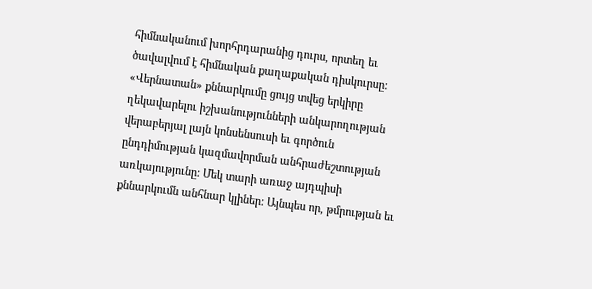հիմնականում խորհրդարանից դուրս, որտեղ եւ ծավալվում է հիմնական քաղաքական դիսկուրսը: «Վերնատան» քննարկումը ցույց տվեց երկիրը ղեկավարելու իշխանությունների անկարողության վերաբերյալ լայն կոնսենսուսի եւ գործուն ընդդիմության կազմավորման անհրաժեշտության առկայությունը: Մեկ տարի առաջ այդպիսի քննարկումն անհնար կլիներ: Այնպես որ, թմրության եւ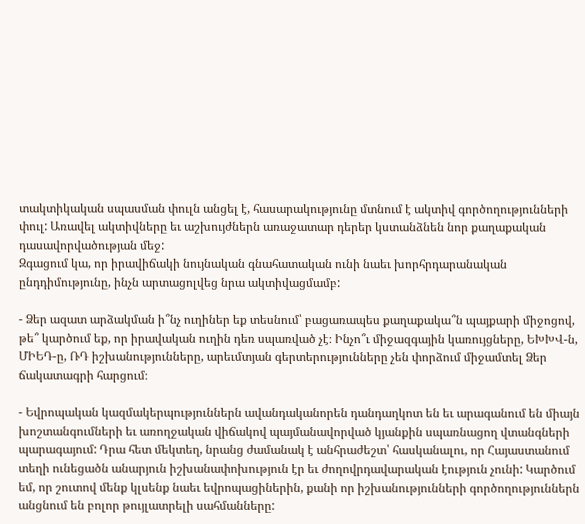տակտիկական սպասման փուլն անցել է, հասարակությունը մտնում է ակտիվ գործողությունների փուլ: Առավել ակտիվները եւ աշխույժներն առաջատար դերեր կստանձնեն նոր քաղաքական դասավորվածության մեջ:
Զգացում կա, որ իրավիճակի նույնական գնահատական ունի նաեւ խորհրդարանական ընդդիմությունը, ինչն արտացոլվեց նրա ակտիվացմամբ:

- Ձեր ազատ արձակման ի՞նչ ուղիներ եք տեսնում՝ բացառապես քաղաքակա՞ն պայքարի միջոցով, թե՞ կարծում եք, որ իրավական ուղին դեռ սպառված չէ։ Ինչո՞ւ միջազգային կառույցները, ԵԽԽՎ-ն, ՄԻԵԴ-ը, ՌԴ իշխանությունները, արեւմտյան գերտերությունները չեն փորձում միջամտել Ձեր ճակատագրի հարցում։

- Եվրոպական կազմակերպություններն ավանդականորեն դանդաղկոտ են եւ արագանում են միայն խոշտանգումների եւ առողջական վիճակով պայմանավորված կյանքին սպառնացող վտանգների պարագայում: Դրա հետ մեկտեղ, նրանց ժամանակ է անհրաժեշտ՝ հասկանալու, որ Հայաստանում տեղի ունեցածն անարյուն իշխանափոխություն էր եւ ժողովրդավարական էություն չունի: Կարծում եմ, որ շուտով մենք կլսենք նաեւ եվրոպացիներին, քանի որ իշխանությունների գործողություններն անցնում են բոլոր թույլատրելի սահմանները: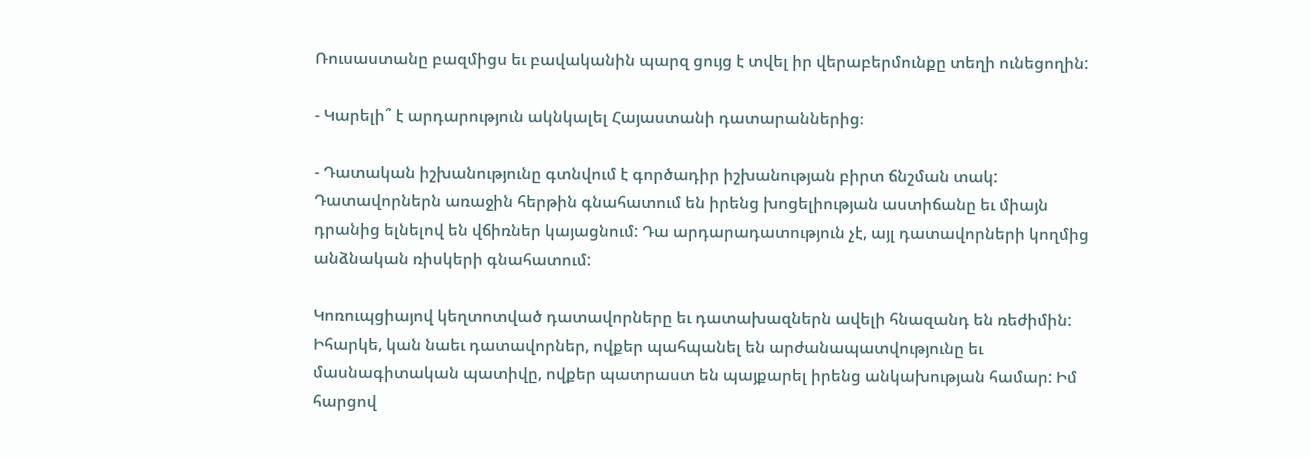Ռուսաստանը բազմիցս եւ բավականին պարզ ցույց է տվել իր վերաբերմունքը տեղի ունեցողին:

- Կարելի՞ է արդարություն ակնկալել Հայաստանի դատարաններից։

- Դատական իշխանությունը գտնվում է գործադիր իշխանության բիրտ ճնշման տակ: Դատավորներն առաջին հերթին գնահատում են իրենց խոցելիության աստիճանը եւ միայն դրանից ելնելով են վճիռներ կայացնում: Դա արդարադատություն չէ, այլ դատավորների կողմից անձնական ռիսկերի գնահատում:

Կոռուպցիայով կեղտոտված դատավորները եւ դատախազներն ավելի հնազանդ են ռեժիմին: Իհարկե, կան նաեւ դատավորներ, ովքեր պահպանել են արժանապատվությունը եւ մասնագիտական պատիվը, ովքեր պատրաստ են պայքարել իրենց անկախության համար: Իմ հարցով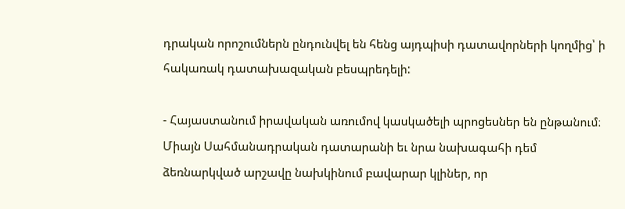դրական որոշումներն ընդունվել են հենց այդպիսի դատավորների կողմից՝ ի հակառակ դատախազական բեսպրեդելի:

- Հայաստանում իրավական առումով կասկածելի պրոցեսներ են ընթանում։ Միայն Սահմանադրական դատարանի եւ նրա նախագահի դեմ ձեռնարկված արշավը նախկինում բավարար կլիներ, որ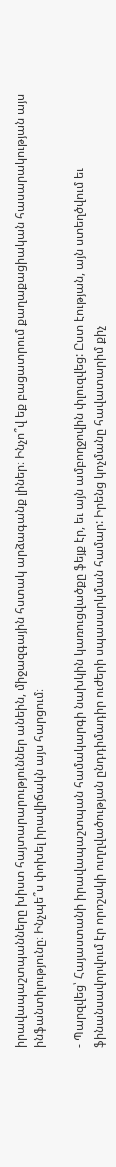իրավապաշտպանները խիստ հայտարարություններ անեին, միջազգային հստակ արձագանք լիներ։ Ինչո՞վ եք բացատրում քաղաքացիական հասարակության այս ինֆանտիլությունը։ Ինչպե՞ս փոխել իրավիճակն այս հարցում։

- Պարզվեց՝ Հայաստանի իրավապաշտպան համակարգի նախկին կառուցվածքը ֆեյք էր, եւ այն ամբողջովին փլուզվեց: Ըստ էության, այն ստեղծվում եւ ֆինանսավորվում էր որոշակի ուղղվածության ընդդիմադիր ուժերի սպասարկման համար: Իրենց կոչմանը հավատարիմ քիչ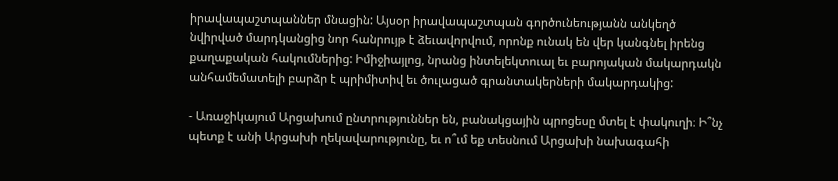իրավապաշտպաններ մնացին: Այսօր իրավապաշտպան գործունեությանն անկեղծ նվիրված մարդկանցից նոր հանրույթ է ձեւավորվում, որոնք ունակ են վեր կանգնել իրենց քաղաքական հակումներից: Իմիջիայլոց, նրանց ինտելեկտուալ եւ բարոյական մակարդակն անհամեմատելի բարձր է պրիմիտիվ եւ ծուլացած գրանտակերների մակարդակից:

- Առաջիկայում Արցախում ընտրություններ են, բանակցային պրոցեսը մտել է փակուղի։ Ի՞նչ պետք է անի Արցախի ղեկավարությունը, եւ ո՞ւմ եք տեսնում Արցախի նախագահի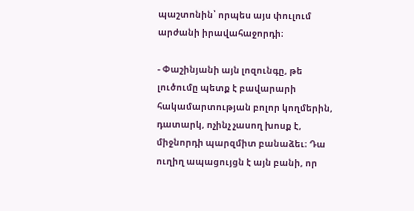պաշտոնին՝ որպես այս փուլում արժանի իրավահաջորդի։

- Փաշինյանի այն լոզունգը, թե լուծումը պետք է բավարարի հակամարտության բոլոր կողմերին, դատարկ, ոչինչ չասող խոսք է, միջնորդի պարզմիտ բանաձեւ։ Դա ուղիղ ապացույցն է այն բանի, որ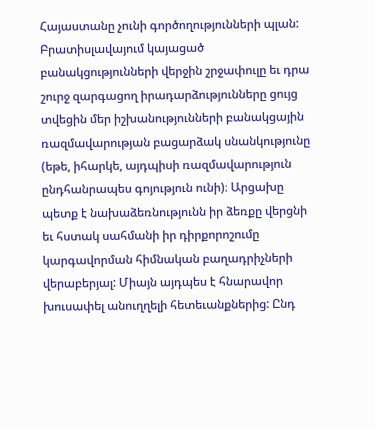Հայաստանը չունի գործողությունների պլան: Բրատիսլավայում կայացած բանակցությունների վերջին շրջափուլը եւ դրա շուրջ զարգացող իրադարձությունները ցույց տվեցին մեր իշխանությունների բանակցային ռազմավարության բացարձակ սնանկությունը (եթե, իհարկե, այդպիսի ռազմավարություն ընդհանրապես գոյություն ունի)։ Արցախը պետք է նախաձեռնությունն իր ձեռքը վերցնի եւ հստակ սահմանի իր դիրքորոշումը կարգավորման հիմնական բաղադրիչների վերաբերյալ: Միայն այդպես է հնարավոր խուսափել անուղղելի հետեւանքներից: Ընդ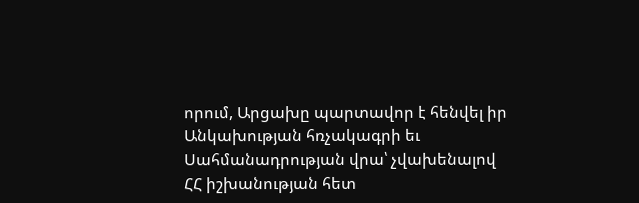որում, Արցախը պարտավոր է հենվել իր Անկախության հռչակագրի եւ Սահմանադրության վրա՝ չվախենալով ՀՀ իշխանության հետ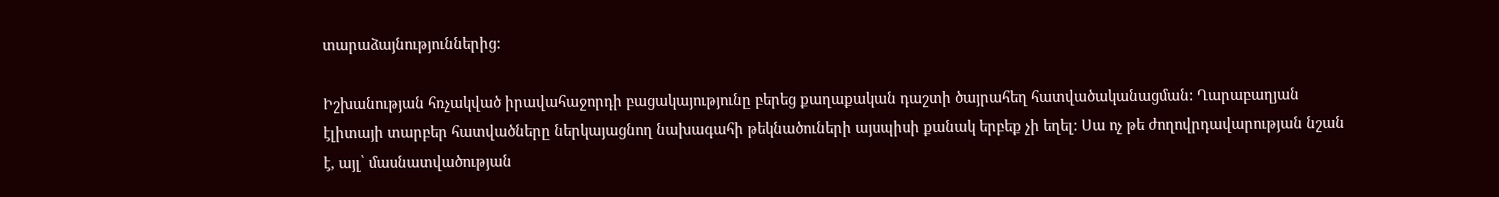տարաձայնություններից:

Իշխանության հռչակված իրավահաջորդի բացակայությունը բերեց քաղաքական դաշտի ծայրահեղ հատվածականացման: Ղարաբաղյան էլիտայի տարբեր հատվածները ներկայացնող նախագահի թեկնածուների այսպիսի քանակ երբեք չի եղել: Սա ոչ թե ժողովրդավարության նշան է, այլ՝ մասնատվածության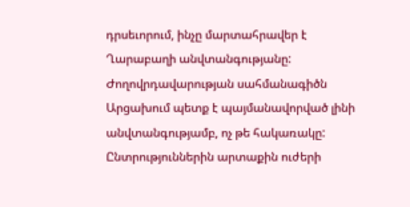դրսեւորում, ինչը մարտահրավեր է Ղարաբաղի անվտանգությանը: Ժողովրդավարության սահմանագիծն Արցախում պետք է պայմանավորված լինի անվտանգությամբ, ոչ թե հակառակը: Ընտրություններին արտաքին ուժերի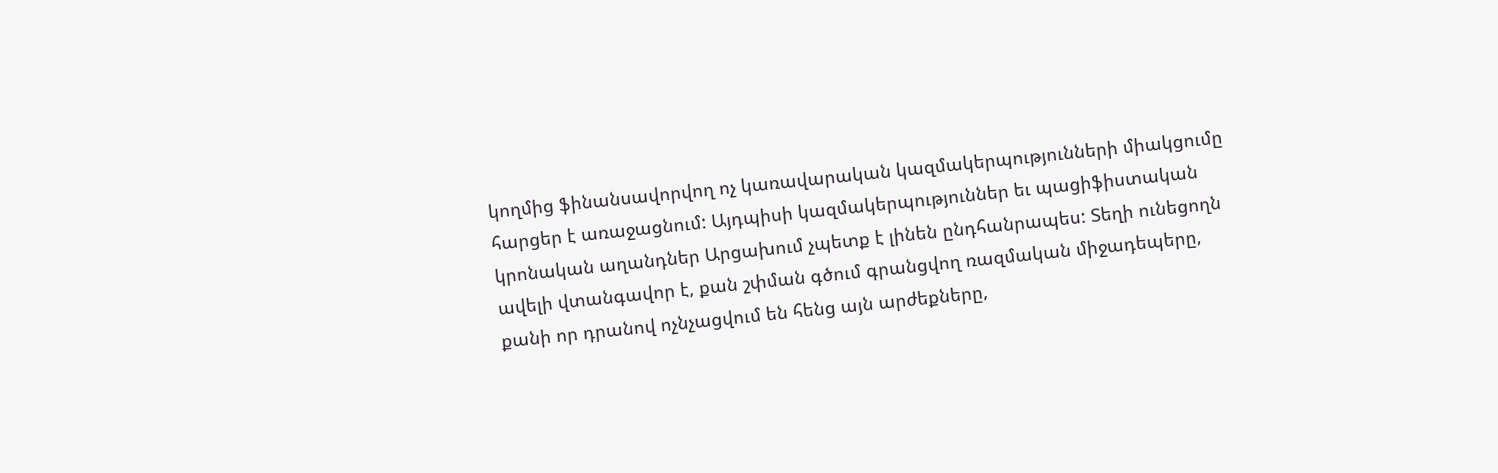կողմից ֆինանսավորվող ոչ կառավարական կազմակերպությունների միակցումը հարցեր է առաջացնում: Այդպիսի կազմակերպություններ եւ պացիֆիստական կրոնական աղանդներ Արցախում չպետք է լինեն ընդհանրապես: Տեղի ունեցողն ավելի վտանգավոր է, քան շփման գծում գրանցվող ռազմական միջադեպերը, քանի որ դրանով ոչնչացվում են հենց այն արժեքները,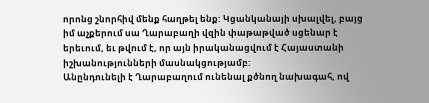որոնց շնորհիվ մենք հաղթել ենք: Կցանկանայի սխալվել, բայց իմ աչքերում սա Ղարաբաղի վզին փաթաթված սցենար է երեւում, եւ թվում է, որ այն իրականացվում է Հայաստանի իշխանությունների մասնակցությամբ:
Անընդունելի է Ղարաբաղում ունենալ քծնող նախագահ, ով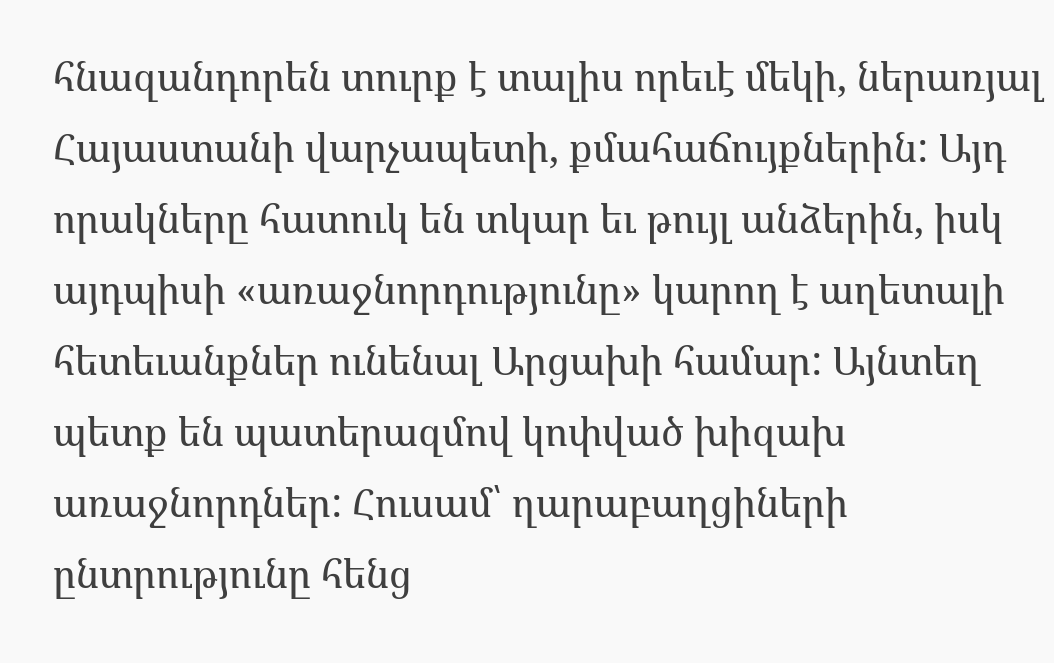հնազանդորեն տուրք է տալիս որեւէ մեկի, ներառյալ Հայաստանի վարչապետի, քմահաճույքներին: Այդ որակները հատուկ են տկար եւ թույլ անձերին, իսկ այդպիսի «առաջնորդությունը» կարող է աղետալի հետեւանքներ ունենալ Արցախի համար: Այնտեղ պետք են պատերազմով կոփված խիզախ առաջնորդներ: Հուսամ՝ ղարաբաղցիների ընտրությունը հենց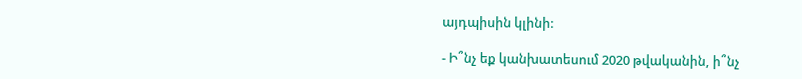այդպիսին կլինի:

- Ի՞նչ եք կանխատեսում 2020 թվականին, ի՞նչ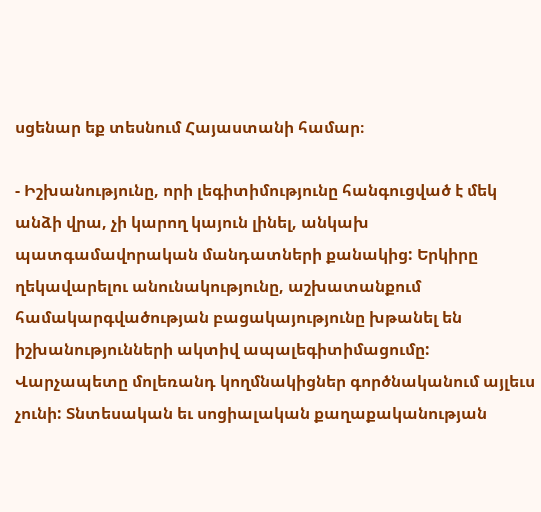սցենար եք տեսնում Հայաստանի համար։

- Իշխանությունը, որի լեգիտիմությունը հանգուցված է մեկ անձի վրա, չի կարող կայուն լինել, անկախ պատգամավորական մանդատների քանակից: Երկիրը ղեկավարելու անունակությունը, աշխատանքում համակարգվածության բացակայությունը խթանել են իշխանությունների ակտիվ ապալեգիտիմացումը: Վարչապետը մոլեռանդ կողմնակիցներ գործնականում այլեւս չունի: Տնտեսական եւ սոցիալական քաղաքականության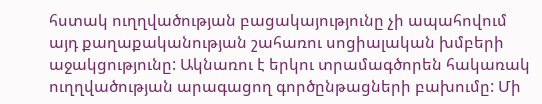հստակ ուղղվածության բացակայությունը չի ապահովում այդ քաղաքականության շահառու սոցիալական խմբերի աջակցությունը: Ակնառու է երկու տրամագծորեն հակառակ ուղղվածության արագացող գործընթացների բախումը: Մի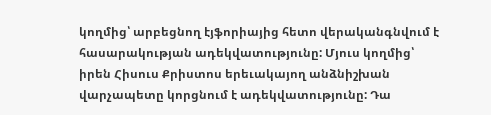կողմից՝ արբեցնող էյֆորիայից հետո վերականգնվում է հասարակության ադեկվատությունը: Մյուս կողմից՝ իրեն Հիսուս Քրիստոս երեւակայող անձնիշխան վարչապետը կորցնում է ադեկվատությունը: Դա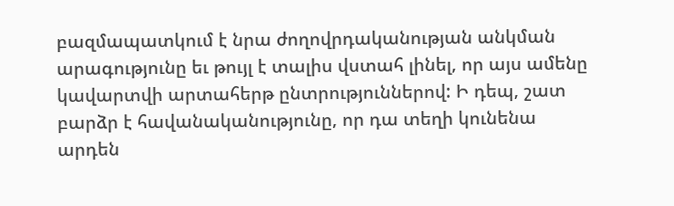բազմապատկում է նրա ժողովրդականության անկման արագությունը եւ թույլ է տալիս վստահ լինել, որ այս ամենը կավարտվի արտահերթ ընտրություններով: Ի դեպ, շատ բարձր է հավանականությունը, որ դա տեղի կունենա արդեն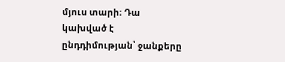մյուս տարի։ Դա կախված է ընդդիմության՝ ջանքերը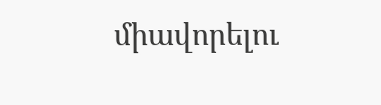միավորելու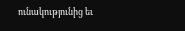ունակությունից եւ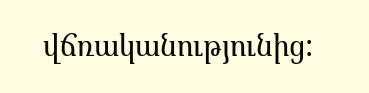վճռականությունից: